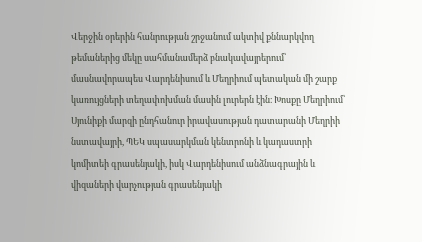Վերջին օրերին հանրության շրջանում ակտիվ քննարկվող թեմաներից մեկը սահմանամերձ բնակավայրերում՝ մասնավորապես Վարդենիսում և Մեղրիում պետական մի շարք կառույցների տեղափոխման մասին լուրերն էին։ Խոսքը Մեղրիում՝ Սյունիքի մարզի ընդհանուր իրավասության դատարանի Մեղրիի նստավայրի, ՊԵԿ սպասարկման կենտրոնի և կադաստրի կոմիտեի գրասենյակի, իսկ Վարդենիսում անձնագրային և վիզաների վարչության գրասենյակի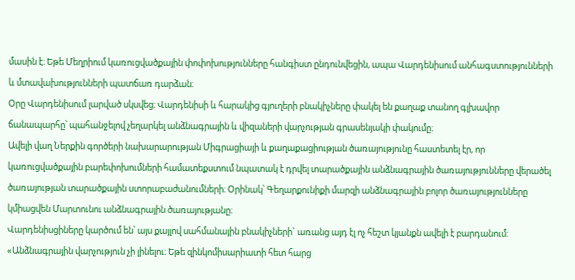մասին է։ Եթե Մեղրիում կառուցվածքային փոփոխությունները հանգիստ ընդունվեցին, ապա Վարդենիսում անհագստությունների և մտավախությունների պատճառ դարձան։
Օրը Վարդենիսում լարված սկսվեց։ Վարդենիսի և հարակից գյուղերի բնակիչները փակել են քաղաք տանող գլխավոր ճանապարհը՝ պահանջելով չեղարկել անձնագրային և վիզաների վարչության գրասենյակի փակումը։
Ավելի վաղ Ներքին գործերի նախարարության Միգրացիայի և քաղաքացիության ծառայությունը հաստետել էր, որ կառուցվածքային բարեփոխումների համատեքստում նպատակ է դրվել տարածքային անձնագրային ծառայությունները վերածել ծառայության տարածքային ստորաբաժանումների։ Օրինակ՝ Գեղարքունիքի մարզի անձնագրային բոլոր ծառայությունները կմիացվեն Մարտունու անձնագրային ծառայությանը։
Վարդենիսցիները կարծում են՝ այս քայլով սահմանային բնակիչների` առանց այդ էլ ոչ հեշտ կյանքն ավելի է բարդանում:
«Անձնագրային վարչություն չի լինելու։ Եթե զինկոմիսարիատի հետ հարց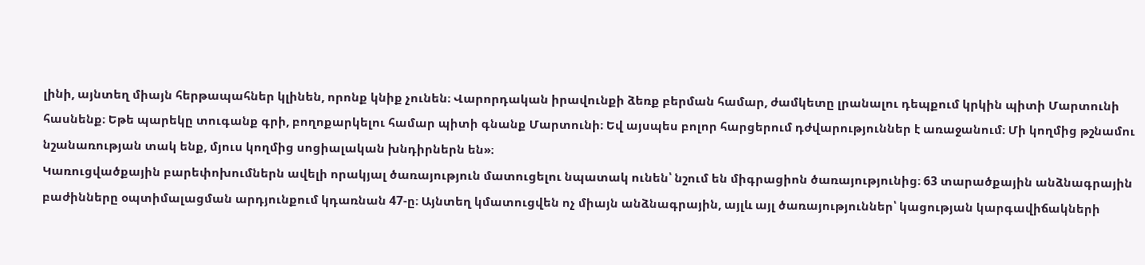լինի, այնտեղ միայն հերթապահներ կլինեն, որոնք կնիք չունեն։ Վարորդական իրավունքի ձեռք բերման համար, ժամկետը լրանալու դեպքում կրկին պիտի Մարտունի հասնենք։ Եթե պարեկը տուգանք գրի, բողոքարկելու համար պիտի գնանք Մարտունի։ Եվ այսպես բոլոր հարցերում դժվարություններ է առաջանում։ Մի կողմից թշնամու նշանառության տակ ենք, մյուս կողմից սոցիալական խնդիրներն են»։
Կառուցվածքային բարեփոխումներն ավելի որակյալ ծառայություն մատուցելու նպատակ ունեն՝ նշում են միգրացիոն ծառայությունից։ 63 տարածքային անձնագրային բաժինները օպտիմալացման արդյունքում կդառնան 47-ը։ Այնտեղ կմատուցվեն ոչ միայն անձնագրային, այլև այլ ծառայություններ՝ կացության կարգավիճակների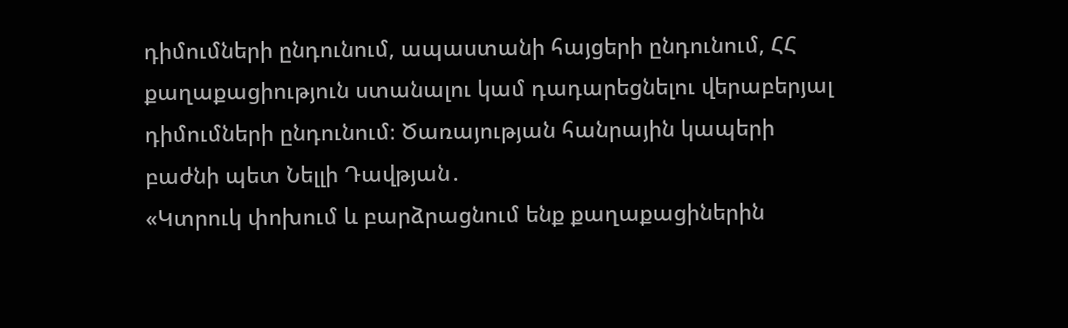դիմումների ընդունում, ապաստանի հայցերի ընդունում, ՀՀ քաղաքացիություն ստանալու կամ դադարեցնելու վերաբերյալ դիմումների ընդունում։ Ծառայության հանրային կապերի բաժնի պետ Նելլի Դավթյան․
«Կտրուկ փոխում և բարձրացնում ենք քաղաքացիներին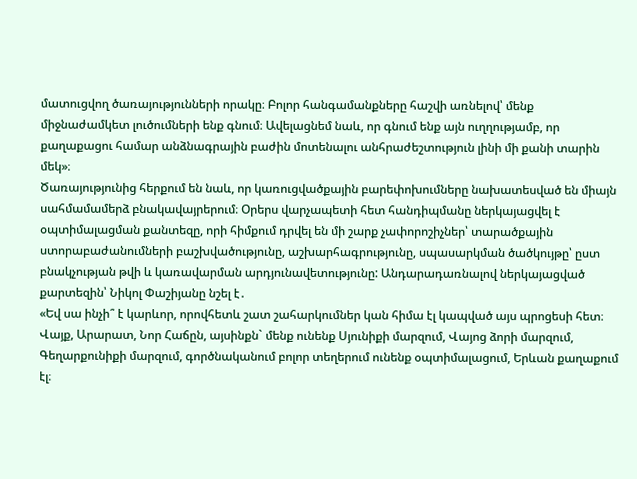մատուցվող ծառայությունների որակը։ Բոլոր հանգամանքները հաշվի առնելով՝ մենք միջնաժամկետ լուծումների ենք գնում։ Ավելացնեմ նաև, որ գնում ենք այն ուղղությամբ, որ քաղաքացու համար անձնագրային բաժին մոտենալու անհրաժեշտություն լինի մի քանի տարին մեկ»։
Ծառայությունից հերքում են նաև, որ կառուցվածքային բարեփոխումները նախատեսված են միայն սահմամամերձ բնակավայրերում։ Օրերս վարչապետի հետ հանդիպմանը ներկայացվել է օպտիմալացման քանտեզը, որի հիմքում դրվել են մի շարք չափորոշիչներ՝ տարածքային ստորաբաժանումների բաշխվածությունը, աշխարհագրությունը, սպասարկման ծածկույթը՝ ըստ բնակչության թվի և կառավարման արդյունավետությունը: Անդարադառնալով ներկայացված քարտեզին՝ Նիկոլ Փաշիյանը նշել է․
«Եվ սա ինչի՞ է կարևոր, որովհետև շատ շահարկումներ կան հիմա էլ կապված այս պրոցեսի հետ։ Վայք, Արարատ, Նոր Հաճըն, այսինքն` մենք ունենք Սյունիքի մարզում, Վայոց ձորի մարզում, Գեղարքունիքի մարզում, գործնականում բոլոր տեղերում ունենք օպտիմալացում, Երևան քաղաքում էլ։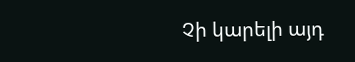Չի կարելի այդ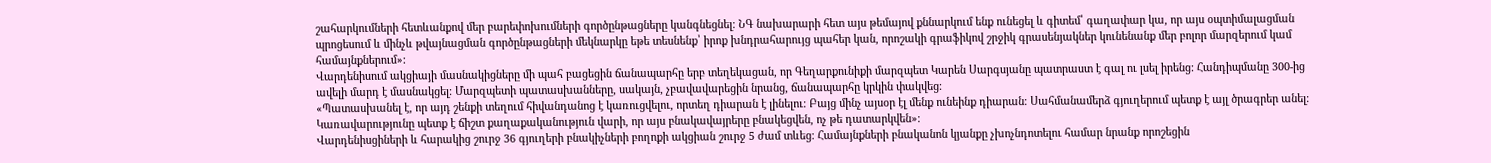շահարկումների հետևանքով մեր բարեփոխումների գործընթացները կանգնեցնել։ ՆԳ նախարարի հետ այս թեմայով քննարկում ենք ունեցել և գիտեմ՝ գաղափար կա, որ այս օպտիմալացման պրոցեսում և մինչև թվայնացման գործընթացների մեկնարկը եթե տեսնենք՝ իրոք խնդրահարույց պահեր կան, որոշակի գրաֆիկով շրջիկ գրասենյակներ կունենանք մեր բոլոր մարզերում կամ համայնքներում»:
Վարդենիսում ակցիայի մասնակիցները մի պահ բացեցին ճանապարհը երբ տեղեկացան, որ Գեղարքունիքի մարզպետ Կարեն Սարգսյանը պատրաստ է գալ ու լսել իրենց: Հանդիպմանը 300-ից ավելի մարդ է մասնակցել։ Մարզպետի պատասխանները, սակայն, չբավավարեցին նրանց, ճանապարհը կրկին փակվեց։
«Պատասխանել է, որ այդ շենքի տեղում հիվանդանոց է կառուցվելու, որտեղ դիարան է լինելու։ Բայց մինչ այսօր էլ մենք ունեինք դիարան։ Սահմանամերձ գյուղերում պետք է այլ ծրագրեր անել։ Կառավարությունը պետք է ճիշտ քաղաքականություն վարի, որ այս բնակավայրերը բնակեցվեն, ոչ թե դատարկվեն»։
Վարդենիսցիների և հարակից շուրջ 36 գյուղերի բնակիչների բողոքի ակցիան շուրջ 5 ժամ տևեց։ Համայնքների բնականոն կյանքը չխոչնդոտելու համար նրանք որոշեցին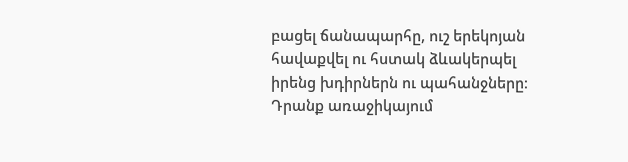բացել ճանապարհը, ուշ երեկոյան հավաքվել ու հստակ ձևակերպել իրենց խդիրներն ու պահանջները։ Դրանք առաջիկայում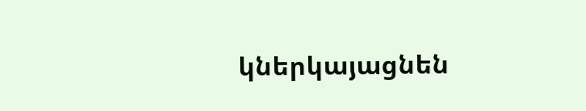կներկայացնեն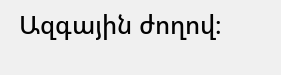Ազգային ժողով։